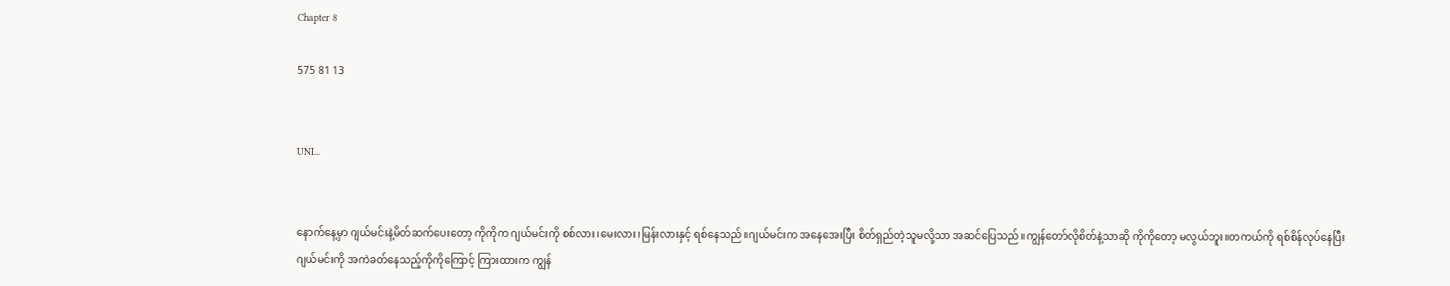Chapter 8

575 81 13


UNI...


နောက်နေ့မှာ ဂျယ်မင်းနဲ့မိတ်ဆက်ပေးတော့ ကိုကိုက ဂျယ်မင်းကို စစ်လား၊မေးလား၊မြန်းလားနှင့် ရစ်နေသည်။ဂျယ်မင်းက အနေအေးပြီး စိတ်ရှည်တဲ့သူမလို့သာ အဆင်ပြေသည်။ကျွန်တော်လိုစိတ်နဲ့သာဆို ကိုကိုတော့ မလွယ်ဘူး။တကယ်ကို ရစ်စိန်လုပ်နေပြီး ဂျယ်မင်းကို အကဲခတ်နေသည့်ကိုကိုကြောင့် ကြားထားက ကျွန်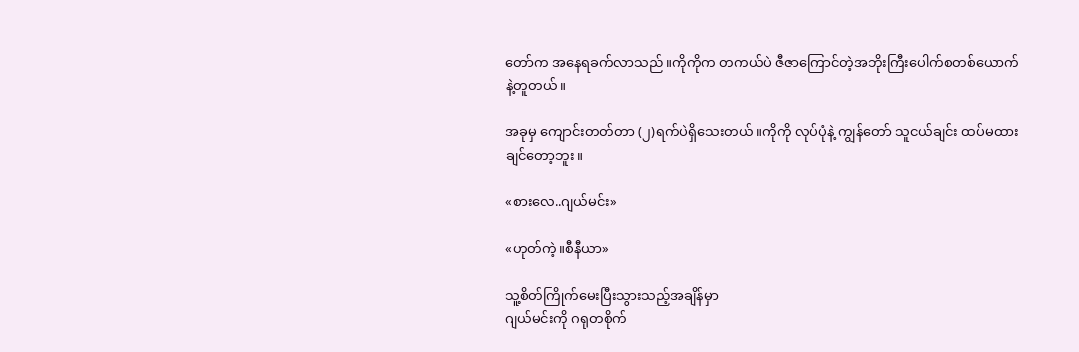တော်က အနေရခက်လာသည်။ကိုကိုက တကယ်ပဲ ဇီဇာကြောင်တဲ့အဘိုးကြီးပေါက်စတစ်ယောက်နဲ့တူတယ်။

အခုမှ ကျောင်းတတ်တာ (၂)ရက်ပဲရှိသေးတယ်။ကိုကို လုပ်ပုံနဲ့ ကျွန်တော် သူငယ်ချင်း ထပ်မထားချင်တော့ဘူး။

«စားလေ..ဂျယ်မင်း»

«ဟုတ်ကဲ့။စီနီယာ»

သူ့စိတ်ကြိုက်မေးပြီးသွားသည့်အချိန်မှာ
ဂျယ်မင်းကို ဂရုတစိုက်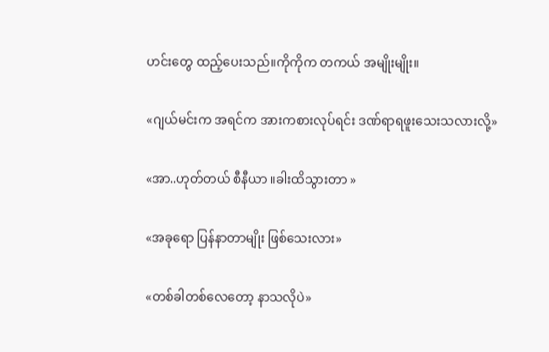ဟင်းတွေ ထည့်ပေးသည်။ကိုကိုက တကယ် အမျိုးမျိုး။

«ဂျယ်မင်းက အရင်က အားကစားလုပ်ရင်း ဒဏ်ရာရဖူးသေးသလားလို့»

«အာ..ဟုတ်တယ် စီနီယာ ။ခါးထိသွားတာ »

«အခုရော ပြန်နာတာမျိုး ဖြစ်သေးလား»

«တစ်ခါတစ်လေတော့ နာသလိုပဲ»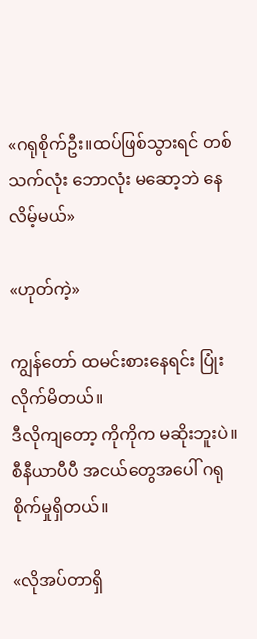«ဂရုစိုက်ဦး။ထပ်ဖြစ်သွားရင် တစ်သက်လုံး ဘောလုံး မဆော့ဘဲ နေလိမ့်မယ်»

«ဟုတ်ကဲ့»

ကျွန်တော် ထမင်းစားနေရင်း ပြုံးလိုက်မိတယ်။
ဒီလိုကျတော့ ကိုကိုက မဆိုးဘူးပဲ။စီနီယာပီပီ အ‌ငယ်တွေအပေါ် ဂရုစိုက်မှုရှိတယ်။

«လိုအပ်တာရှိ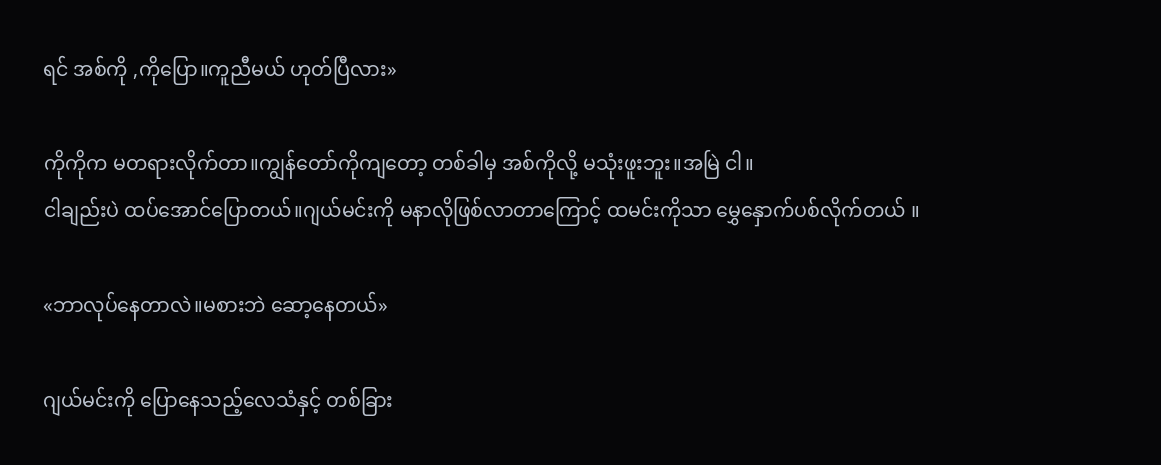ရင် အစ်ကို ,ကိုပြော။ကူညီမယ် ဟုတ်ပြီလား»

ကိုကိုက မတရားလိုက်တာ။ကျွန်တော်ကိုကျတော့ တစ်ခါမှ အစ်ကိုလို့ မသုံးဖူးဘူး။အမြဲ ငါ။
ငါချည်းပဲ ထပ်အောင်ပြောတယ်။ဂျယ်မင်းကို မနာလိုဖြစ်လာတာကြောင့် ထမင်းကိုသာ မွှေနှောက်ပစ်လိုက်တယ် ။

«ဘာလုပ်နေတာလဲ။မစားဘဲ ဆော့နေတယ်»

ဂျယ်မင်းကို ပြောနေသည့်လေသံနှင့် တစ်ခြား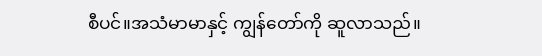စီပင်။အသံမာမာနှင့် ကျွန်တော်ကို ဆူလာသည်။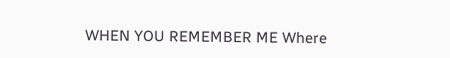WHEN YOU REMEMBER ME Where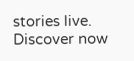stories live. Discover now